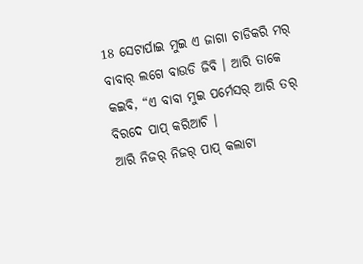18 ସେଟାର୍ପାଇ ମୁଇ ଏ ଜାଗା ଚାଡିକରି ମର୍ ବାବାର୍ ଲଗେ ବାଉଡି ଜିବି । ଆରି ତାକେ କଇବି, “ଏ ବାବା ମୁଇ ପର୍ମେସର୍ ଆରି ତର୍ ବିରଦେ ପାପ୍ କରିଆଚି ।
ଆରି ନିଜର୍ ନିଜର୍ ପାପ୍ କଲାଟା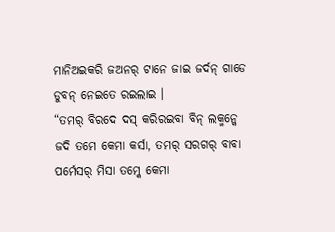ମାନିଅଇକରି ଜଅନର୍ ଟାନେ ଜାଇ ଜର୍ଦନ୍ ଗାଡେ ଡୁବନ୍ ନେଇତେ ରଇଲାଇ ।
“ତମର୍ ବିରଦେ ଦସ୍ କରିରଇବା ବିନ୍ ଲକ୍ମନ୍କେ ଜଦି ତମେ କେମା କର୍ସା, ତମର୍ ସରଗର୍ ବାବା ପର୍ମେସର୍ ମିସା ତମ୍କେ କେମା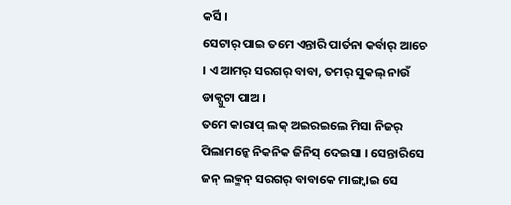କର୍ସି ।
ସେଟାର୍ ପାଇ ତମେ ଏନ୍ତାରି ପାର୍ତନା କର୍ବାର୍ ଆଚେ । ଏ ଆମର୍ ସରଗର୍ ବାବା, ତମର୍ ସୁକଲ୍ ନାଉଁ ଡାକ୍ପୁଟା ପାଅ ।
ତମେ କାରାପ୍ ଲକ୍ ଅଇରଇଲେ ମିସା ନିଜର୍ ପିଲାମନ୍କେ ନିକନିକ ଜିନିସ୍ ଦେଇସା । ସେନ୍ତାରିସେ ଜନ୍ ଲକ୍ମନ୍ ସରଗର୍ ବାବାକେ ମାଙ୍ଗ୍ବାଇ ସେ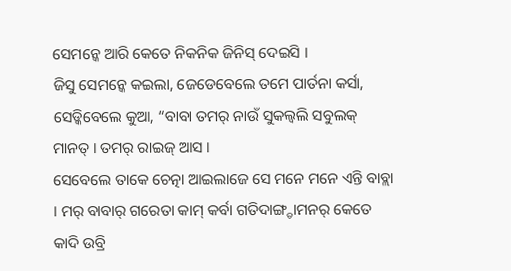ସେମନ୍କେ ଆରି କେତେ ନିକନିକ ଜିନିସ୍ ଦେଇସି ।
ଜିସୁ ସେମନ୍କେ କଇଲା, ଜେଡେବେଲେ ତମେ ପାର୍ତନା କର୍ସା, ସେଡ୍କିବେଲେ କୁଆ, “ବାବା ତମର୍ ନାଉଁ ସୁକଲ୍ବଲି ସବୁଲକ୍ ମାନତ୍ । ତମର୍ ରାଇଜ୍ ଆସ ।
ସେବେଲେ ତାକେ ଚେତ୍ନା ଆଇଲାଜେ ସେ ମନେ ମନେ ଏନ୍ତି ବାବ୍ଲା । ମର୍ ବାବାର୍ ଗରେତା କାମ୍ କର୍ବା ଗତିଦାଙ୍ଗ୍ଡାମନର୍ କେତେ କାଦି ଉବ୍ରି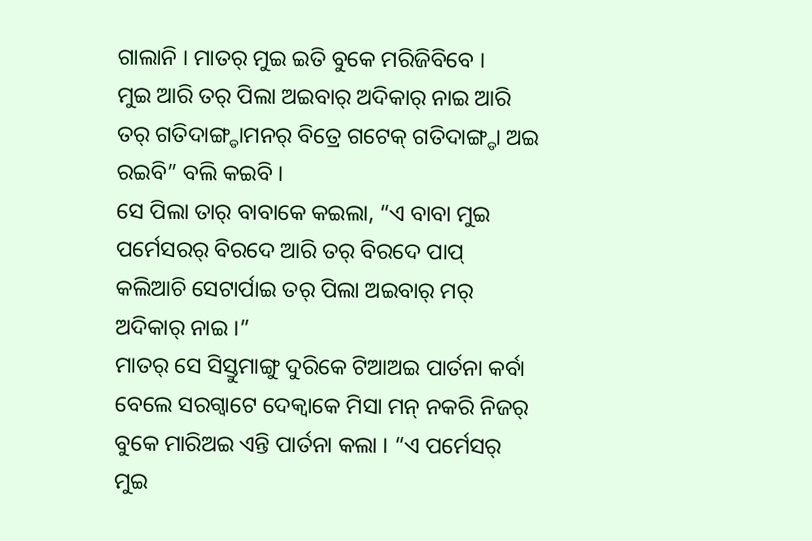ଗାଲାନି । ମାତର୍ ମୁଇ ଇତି ବୁକେ ମରିଜିବିବେ ।
ମୁଇ ଆରି ତର୍ ପିଲା ଅଇବାର୍ ଅଦିକାର୍ ନାଇ ଆରି ତର୍ ଗତିଦାଙ୍ଗ୍ଡାମନର୍ ବିତ୍ରେ ଗଟେକ୍ ଗତିଦାଙ୍ଗ୍ଡା ଅଇ ରଇବି” ବଲି କଇବି ।
ସେ ପିଲା ତାର୍ ବାବାକେ କଇଲା, “ଏ ବାବା ମୁଇ ପର୍ମେସରର୍ ବିରଦେ ଆରି ତର୍ ବିରଦେ ପାପ୍ କଲିଆଚି ସେଟାର୍ପାଇ ତର୍ ପିଲା ଅଇବାର୍ ମର୍ ଅଦିକାର୍ ନାଇ ।”
ମାତର୍ ସେ ସିସ୍ତୁମାଙ୍ଗୁ ଦୁରିକେ ଟିଆଅଇ ପାର୍ତନା କର୍ବା ବେଲେ ସରଗ୍ବାଟେ ଦେକ୍ବାକେ ମିସା ମନ୍ ନକରି ନିଜର୍ ବୁକେ ମାରିଅଇ ଏନ୍ତି ପାର୍ତନା କଲା । “ଏ ପର୍ମେସର୍ ମୁଇ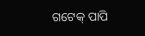ଗଟେକ୍ ପାପି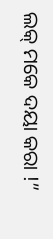ଲକ୍ ମକେ ଦୟା କରା !”